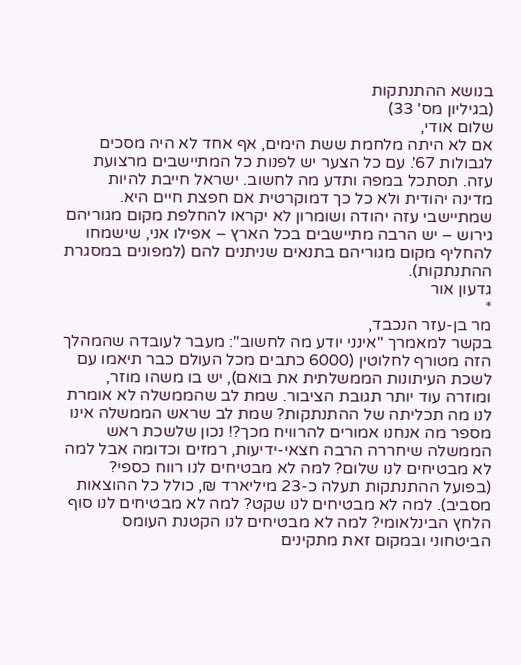בנושא ההתנתקות
(בגיליון מס' 33)
שלום אודי,
אם לא היתה מלחמת ששת הימים, אף אחד לא היה מסכים לגבולות 67'. עם כל הצער יש לפנות כל המתיישבים מרצועת עזה. תסתכל במפה ותדע מה לחשוב. ישראל חייבת להיות מדינה יהודית ולא כל כך דמוקרטית אם חפצת חיים היא. שמתיישבי עזה יהודה ושומרון לא יקראו להחלפת מקום מגוריהם גירוש – יש הרבה מתיישבים בכל הארץ – אפילו אני, שישמחו להחליף מקום מגוריהם בתנאים שניתנים להם (למפונים במסגרת ההתנתקות).
גדעון אור
*
מר בן-עזר הנכבד,
בקשר למאמרך "אינני יודע מה לחשוב": מעבר לעובדה שהמהלך הזה מטורף לחלוטין (6000 כתבים מכל העולם כבר תיאמו עם לשכת העיתונות הממשלתית את בואם), יש בו משהו מוזר, ומוזרה עוד יותר תגובת הציבור. שמת לב שהממשלה לא אומרת לנו מה תכליתה של ההתנתקות? שמת לב שראש הממשלה אינו מספר מה אנחנו אמורים להרוויח מכך?! נכון שלשכת ראש הממשלה שיחררה הרבה חצאי-ידיעות, רמזים וכדומה אבל למה לא מבטיחים לנו שלום? למה לא מבטיחים לנו רווח כספי? (בפועל ההתנתקות תעלה כ-23 מיליארד ₪, כולל כל ההוצאות מסביב). למה לא מבטיחים לנו שקט? למה לא מבטיחים לנו סוף הלחץ הבינלאומי? למה לא מבטיחים לנו הקטנת העומס הביטחוני ובמקום זאת מתקינים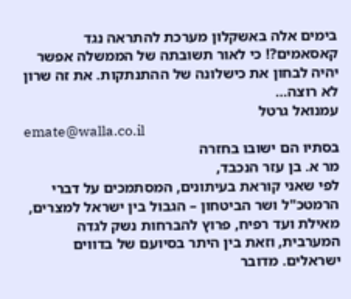בימים אלה באשקלון מערכת להתראה נגד קאסאמים?! כי לאור תשובתה של הממשלה אפשר יהיה לבחון את כישלונה של ההתנתקות. את זה שרון לא רוצה...
עמנואל גרטל
emate@walla.co.il
בסתיו הם ישובו בחזרה
מר א. בן עזר הנכבד,
לפי שאני קוראת בעיתונים, המסתמכים על דברי הרמטכ"ל ושר הביטחון – הגבול בין ישראל למצרים, מאילת ועד רפיח, פרוץ להברחות נשק לגדה המערבית, וזאת בין היתר בסיועם של בדווים ישראלים. מדובר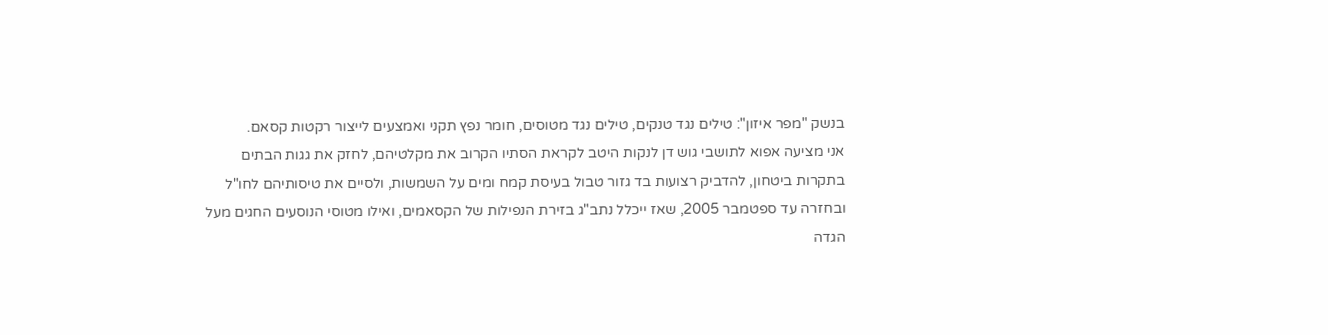בנשק "מפר איזון": טילים נגד טנקים, טילים נגד מטוסים, חומר נפץ תקני ואמצעים לייצור רקטות קסאם.
אני מציעה אפוא לתושבי גוש דן לנקות היטב לקראת הסתיו הקרוב את מקלטיהם, לחזק את גגות הבתים בתקרות ביטחון, להדביק רצועות בד גזור טבול בעיסת קמח ומים על השמשות, ולסיים את טיסותיהם לחו"ל ובחזרה עד ספטמבר 2005, שאז ייכלל נתב"ג בזירת הנפילות של הקסאמים, ואילו מטוסי הנוסעים החגים מעל הגדה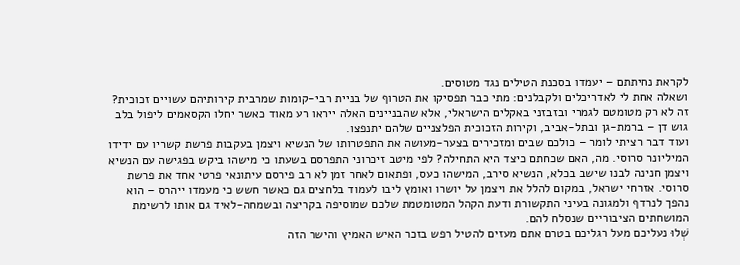לקראת נחיתתם – יעמדו בסכנת הטילים נגד מטוסים.
ושאלה אחת לי לאדריכלים ולקבלנים: מתי כבר תפסיקו את הטרוף של בניית רבי-קומות שמרבית קירותיהם עשויים זכוכית? זה לא רק מטומטם לגמרי ובזבזני באקלים הישראלי, אלא שהבניינים האלה ייראו רע מאוד כאשר יחלו הקסאמים ליפול בלב גוש דן – ברמת-גן ובתל-אביב, וקירות הזכוכית הפלצניים שלהם יתנפצו.
ועוד דבר רציתי לומר – כולכם שבים ומזכירים בצער-מעושה את התפטרותו של הנשיא ויצמן בעקבות פרשת קשריו עם ידידו המיליונר סרוסי. מה, האם שכחתם כיצד היא התחילה? לפי מיטב זיכרוני התפרסם בשעתו כי מישהו ביקש בפגישה עם הנשיא ויצמן חנינה לבנו שישב בכלא, הנשיא סירב, המישהו כעס, ופתאום לאחר זמן לא רב פירסם עיתונאי פרטי אחד את פרשת סרוסי. אזרחי ישראל, במקום להלל את ויצמן על יושרו ואומץ ליבו לעמוד בלחצים גם כאשר חשש כי מעמדו ייהרס – הוא נהפך לנרדף ולמגונה בעיני התקשורת ודעת הקהל המטומטמת שלכם שמוסיפה בקריצה ובשמחה-לאיד גם אותו לרשימת המושחתים הציבוריים שנסלח להם.
שְׁלוּ נעליכם מעל רגליכם בטרם אתם מעזים להטיל רפש בזכר האיש האמיץ והישר הזה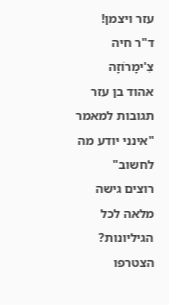עזר ויצמן!
ד"ר חיה צִ'ימָרוֹזָה
אהוד בן עזר
תגובות למאמר "אינני יודע מה לחשוב"
רוצים גישה מלאה לכל הגיליונות?
הצטרפו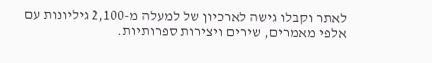לאתר וקבלו גישה לארכיון של למעלה מ-2,100 גיליונות עם אלפי מאמרים, שירים ויצירות ספרותיות.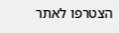הצטרפו לאתר